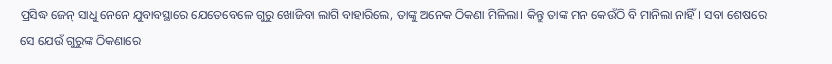ପ୍ରସିଦ୍ଧ ଜେନ୍ ସାଧୁ ନେନେ ଯୁବାବସ୍ଥାରେ ଯେତେବେଳେ ଗୁରୁ ଖୋଜିବା ଲାଗି ବାହାରିଲେ, ତାଙ୍କୁ ଅନେକ ଠିକଣା ମିଳିଲା। କିନ୍ତୁ ତାଙ୍କ ମନ କେଉଁଠି ବି ମାନିଲା ନାହିଁ। ସବା ଶେଷରେ ସେ ଯେଉଁ ଗୁରୁଙ୍କ ଠିକଣାରେ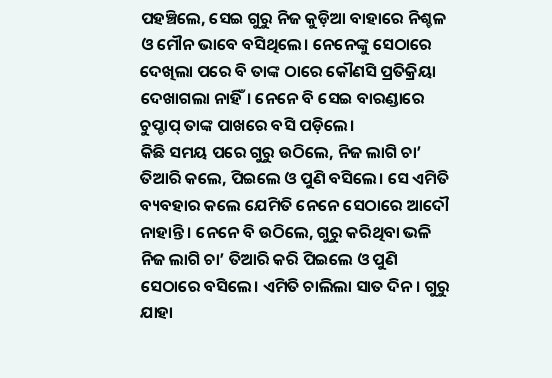ପହଞ୍ଚିଲେ, ସେଇ ଗୁରୁ ନିଜ କୁଡ଼ିଆ ବାହାରେ ନିଶ୍ଚଳ ଓ ମୌନ ଭାବେ ବସିଥିଲେ। ନେନେଙ୍କୁ ସେଠାରେ ଦେଖିଲା ପରେ ବି ତାଙ୍କ ଠାରେ କୌଣସି ପ୍ରତିକ୍ରିୟା ଦେଖାଗଲା ନାହିଁ। ନେନେ ବି ସେଇ ବାରଣ୍ଡାରେ ଚୁପ୍ଚାପ୍ ତାଙ୍କ ପାଖରେ ବସି ପଡ଼ିଲେ।
କିଛି ସମୟ ପରେ ଗୁରୁ ଉଠିଲେ, ନିଜ ଲାଗି ଚା’ ତିଆରି କଲେ, ପିଇଲେ ଓ ପୁଣି ବସିଲେ। ସେ ଏମିତି ବ୍ୟବହାର କଲେ ଯେମିତି ନେନେ ସେଠାରେ ଆଦୌ ନାହାନ୍ତି। ନେନେ ବି ଉଠିଲେ, ଗୁରୁ କରିଥିବା ଭଳି ନିଜ ଲାଗି ଚା’ ତିଆରି କରି ପିଇଲେ ଓ ପୁଣି ସେଠାରେ ବସିଲେ। ଏମିତି ଚାଲିଲା ସାତ ଦିନ। ଗୁରୁ ଯାହା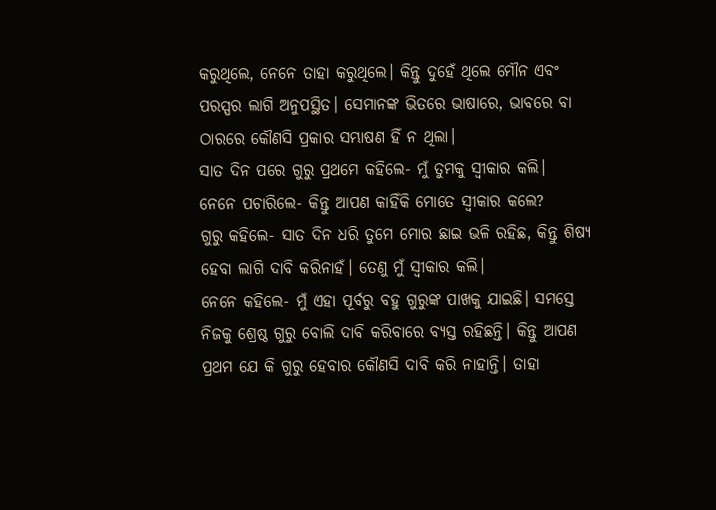କରୁଥିଲେ, ନେନେ ତାହା କରୁଥିଲେ। କିନ୍ତୁ ଦୁହେଁ ଥିଲେ ମୌନ ଏବଂ ପରସ୍ପର ଲାଗି ଅନୁପସ୍ଥିତ। ସେମାନଙ୍କ ଭିତରେ ଭାଷାରେ, ଭାବରେ ବା ଠାରରେ କୌଣସି ପ୍ରକାର ସମ୍ଭାଷଣ ହିଁ ନ ଥିଲା।
ସାତ ଦିନ ପରେ ଗୁରୁ ପ୍ରଥମେ କହିଲେ- ମୁଁ ତୁମକୁ ସ୍ବୀକାର କଲି।
ନେନେ ପଚାରିଲେ- କିନ୍ତୁ ଆପଣ କାହିଁକି ମୋତେ ସ୍ବୀକାର କଲେ?
ଗୁରୁ କହିଲେ- ସାତ ଦିନ ଧରି ତୁମେ ମୋର ଛାଇ ଭଳି ରହିଛ, କିନ୍ତୁ ଶିଷ୍ୟ ହେବା ଲାଗି ଦାବି କରିନାହଁ। ତେଣୁ ମୁଁ ସ୍ବୀକାର କଲି।
ନେନେ କହିଲେ- ମୁଁ ଏହା ପୂର୍ବରୁ ବହୁ ଗୁରୁଙ୍କ ପାଖକୁ ଯାଇଛି। ସମସ୍ତେ ନିଜକୁ ଶ୍ରେଷ୍ଠ ଗୁରୁ ବୋଲି ଦାବି କରିବାରେ ବ୍ୟସ୍ତ ରହିଛନ୍ତି। କିନ୍ତୁ ଆପଣ ପ୍ରଥମ ଯେ କି ଗୁରୁ ହେବାର କୌଣସି ଦାବି କରି ନାହାନ୍ତି। ତାହା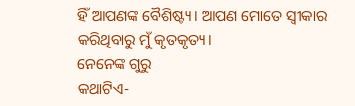ହିଁ ଆପଣଙ୍କ ବୈଶିଷ୍ଟ୍ୟ। ଆପଣ ମୋତେ ସ୍ବୀକାର କରିଥିବାରୁ ମୁଁ କୃତକୃତ୍ୟ।
ନେନେଙ୍କ ଗୁରୁ
କଥାଟିଏ-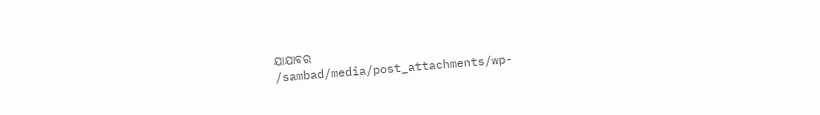ଯାଯାବର
/sambad/media/post_attachments/wp-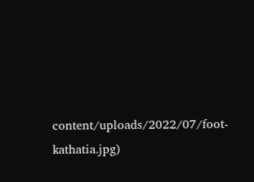content/uploads/2022/07/foot-kathatia.jpg)